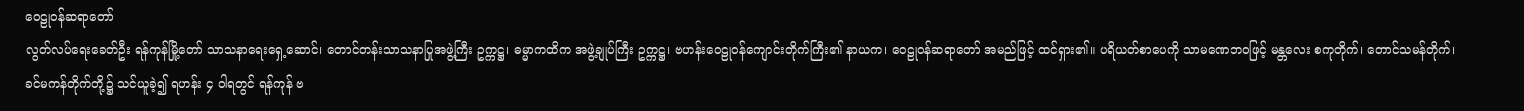ဝေဠုဝန်ဆရာတော်
လွတ်လပ်ရေးခေတ်ဦး ရန်ကုန်မြို့တော် သာသနာရေးရှေ့ဆောင်၊ တောင်တန်းသာသနာပြုအဖွဲ့ကြီး ဥက္ကဋ္ဌ၊ ဓမ္မာကထိက အဖွဲ့ချုပ်ကြီး ဥက္ကဋ္ဌ၊ ဗဟန်းဝေဠုဝန်ကျောင်းတိုက်ကြီး၏ နာယက၊ ဝေဠုဝန်ဆရာတော် အမည်ဖြင့် ထင်ရှား၏။ ပရိယတ်စာပေကို သာမဏေဘဝဖြင့် မန္တလေး စကုတိုက်၊ တောင်သမန်တိုက်၊ ခင်မကန်တိုက်တို့၌ သင်ယူခဲ့၍ ရဟန်း ၄ ဝါရတွင် ရန်ကုန် ဗ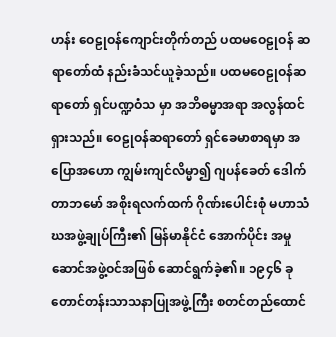ဟန်း ဝေဠုဝန်ကျောင်းတိုက်တည် ပထမဝေဠုဝန် ဆရာတော်ထံ နည်းခံသင်ယူခဲ့သည်။ ပထမဝေဠုဝန်ဆရာတော် ရှင်ပဏ္ဍဝံသ မှာ အဘိဓမ္မာအရာ အလွန်ထင်ရှားသည်။ ဝေဠုဝန်ဆရာတော် ရှင်ခေမာစာရမှာ အပြောအဟော ကျွမ်းကျင်လိမ္မာ၍ ဂျပန်ခေတ် ဒေါက်တာဘမော် အစိုးရလက်ထက် ဂိုဏ်းပေါင်းစုံ မဟာသံဃအဖွဲ့ချုပ်ကြီး၏ မြန်မာနိုင်ငံ အောက်ပိုင်း အမှုဆောင်အဖွဲ့ဝင်အဖြစ် ဆောင်ရွက်ခဲ့၏။ ၁၉၄၆ ခု တောင်တန်းသာသနာပြုအဖွဲ့ကြီး စတင်တည်ထောင်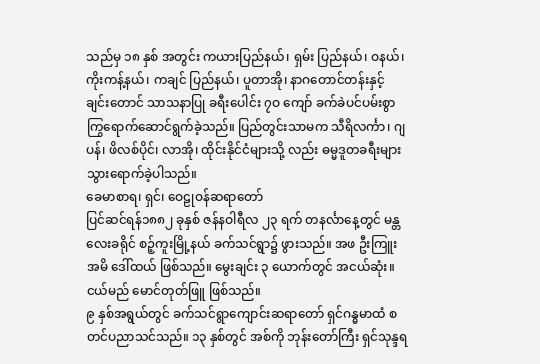သည်မှ ၁၈ နှစ် အတွင်း ကယားပြည်နယ်၊ ရှမ်း ပြည်နယ်၊ ဝနယ်၊ ကိုးကန့်နယ်၊ ကချင် ပြည်နယ်၊ ပူတာအို၊ နာဂတောင်တန်းနှင့် ချင်းတောင် သာသနာပြု ခရီးပေါင်း ၇ဝ ကျော် ခက်ခဲပင်ပမ်းစွာ ကြွရောက်ဆောင်ရွက်ခဲ့သည်။ ပြည်တွင်းသာမက သီရိလင်္ကာ၊ ဂျပန်၊ ဖိလစ်ပိုင်၊ လာအို၊ ထိုင်းနိုင်ငံများသို့ လည်း ဓမ္မဒူတခရီးများ သွားရောက်ခဲ့ပါသည်။
ခေမာစာရ၊ ရှင်၊ ဝေဠုဝန်ဆရာတော်
ပြင်ဆင်ရန်၁၈၈၂ ခုနှစ် ဇန်နဝါရီလ ၂၃ ရက် တနင်္လာနေ့တွင် မန္တလေးခရိုင် စဉ့်ကူးမြို့နယ် ခက်သင်ရွာ၌ ဖွားသည်။ အဖ ဦးကြူး အမိ ဒေါ်ထယ် ဖြစ်သည်။ မွေးချင်း ၃ ယောက်တွင် အငယ်ဆုံး။ ငယ်မည် မောင်တုတ်ဖြူ ဖြစ်သည်။
၉ နှစ်အရွယ်တွင် ခက်သင်ရွာကျောင်းဆရာတော် ရှင်ဂန္ဓမာထံ စတင်ပညာသင်သည်။ ၁၃ နှစ်တွင် အစ်ကို ဘုန်းတော်ကြီး ရှင်သုန္ဒရ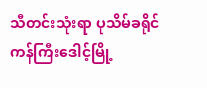သီတင်းသုံးရာ ပုသိမ်ခရိုင် ကန်ကြီးဒေါင့်မြို့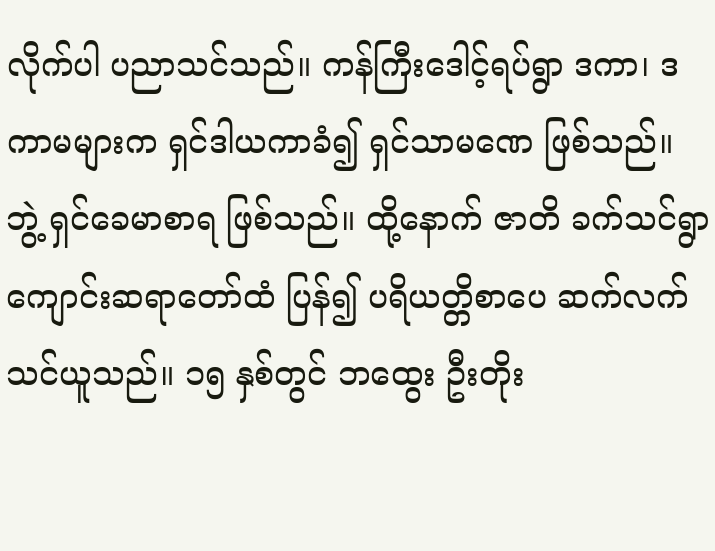လိုက်ပါ ပညာသင်သည်။ ကန်ကြီးဒေါင့်ရပ်ရွာ ဒကာ၊ ဒကာမများက ရှင်ဒါယကာခံ၍ ရှင်သာမဏေ ဖြစ်သည်။ ဘွဲ့ ရှင်ခေမာစာရ ဖြစ်သည်။ ထို့နောက် ဇာတိ ခက်သင်ရွာ ကျောင်းဆရာတော်ထံ ပြန်၍ ပရိယတ္တိစာပေ ဆက်လက်သင်ယူသည်။ ၁၅ နှစ်တွင် ဘထွေး ဦးတိုး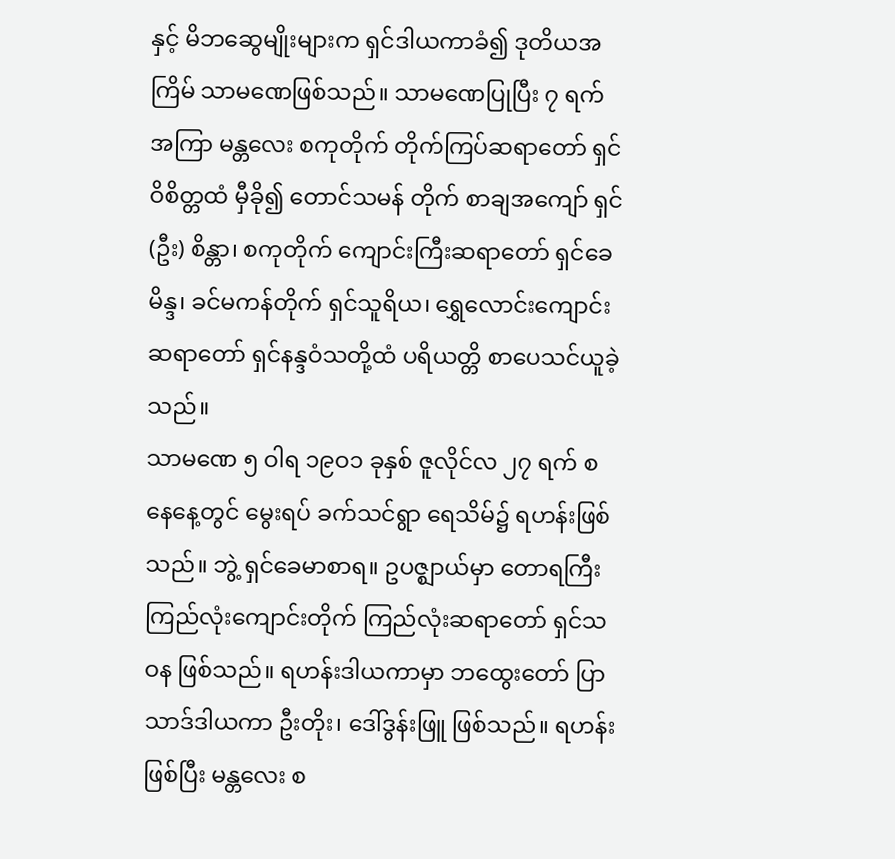နှင့် မိဘဆွေမျိုးများက ရှင်ဒါယကာခံ၍ ဒုတိယအကြိမ် သာမဏေဖြစ်သည်။ သာမဏေပြုပြီး ၇ ရက်အကြာ မန္တလေး စကုတိုက် တိုက်ကြပ်ဆရာတော် ရှင်ဝိစိတ္တထံ မှီခို၍ တောင်သမန် တိုက် စာချအကျော် ရှင် (ဦး) စိန္တာ၊ စကုတိုက် ကျောင်းကြီးဆရာတော် ရှင်ခေမိန္ဒ၊ ခင်မကန်တိုက် ရှင်သူရိယ၊ ရွှေလောင်းကျောင်းဆရာတော် ရှင်နန္ဒဝံသတို့ထံ ပရိယတ္တိ စာပေသင်ယူခဲ့သည်။
သာမဏေ ၅ ဝါရ ၁၉ဝ၁ ခုနှစ် ဇူလိုင်လ ၂၇ ရက် စနေနေ့တွင် မွေးရပ် ခက်သင်ရွာ ရေသိမ်၌ ရဟန်းဖြစ်သည်။ ဘွဲ့ ရှင်ခေမာစာရ။ ဥပဇ္ဈာယ်မှာ တောရကြီး ကြည်လုံးကျောင်းတိုက် ကြည်လုံးဆရာတော် ရှင်သဝန ဖြစ်သည်။ ရဟန်းဒါယကာမှာ ဘထွေးတော် ပြာသာဒ်ဒါယကာ ဦးတိုး၊ ဒေါ်ဒွန်းဖြူ ဖြစ်သည်။ ရဟန်းဖြစ်ပြီး မန္တလေး စ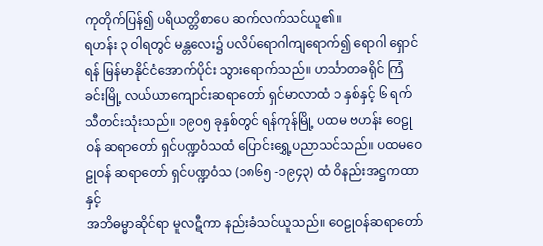ကုတိုက်ပြန်၍ ပရိယတ္တိစာပေ ဆက်လက်သင်ယူ၏။
ရဟန်း ၃ ဝါရတွင် မန္တလေး၌ ပလိပ်ရောဂါကျရောက်၍ ရောဂါ ရှောင်ရန် မြန်မာနိုင်ငံအောက်ပိုင်း သွားရောက်သည်။ ဟင်္သာတခရိုင် ကြံခင်းမြို့ လယ်ယာကျောင်းဆရာတော် ရှင်မာလာထံ ၁ နှစ်နှင့် ၆ ရက် သီတင်းသုံးသည်။ ၁၉ဝ၅ ခုနှစ်တွင် ရန်ကုန်မြို့ ပထမ ဗဟန်း ဝေဠုဝန် ဆရာတော် ရှင်ပဏ္ဍဝံသထံ ပြောင်းရွှေ့ပညာသင်သည်။ ပထမဝေဠုဝန် ဆရာတော် ရှင်ပဏ္ဍဝံသ (၁၈၆၅ -၁၉၄၃) ထံ ဝိနည်းအဋ္ဌကထာနှင့်
အဘိဓမ္မာဆိုင်ရာ မူလဋီကာ နည်းခံသင်ယူသည်။ ဝေဠုဝန်ဆရာတော်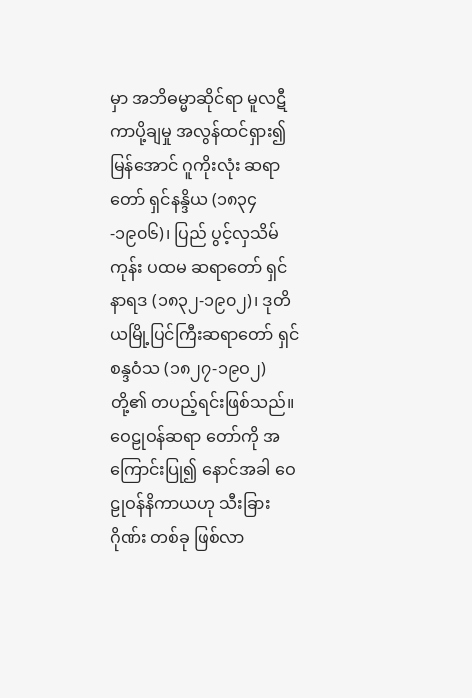မှာ အဘိဓမ္မာဆိုင်ရာ မူလဋီကာပို့ချမှု အလွန်ထင်ရှား၍ မြန်အောင် ဂူကိုးလုံး ဆရာတော် ရှင်နန္ဒိယ (၁၈၃၄-၁၉၀၆)၊ ပြည် ပွင့်လှသိမ်ကုန်း ပထမ ဆရာတော် ရှင်နာရဒ (၁၈၃၂-၁၉၀၂)၊ ဒုတိယမြို့ပြင်ကြီးဆရာတော် ရှင်စန္ဒဝံသ (၁၈၂၇-၁၉ဝ၂) တို့၏ တပည့်ရင်းဖြစ်သည်။ ဝေဠုဝန်ဆရာ တော်ကို အကြောင်းပြု၍ နောင်အခါ ဝေဠုဝန်နိကာယဟု သီးခြားဂိုဏ်း တစ်ခု ဖြစ်လာ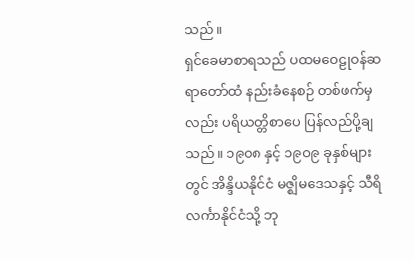သည်။
ရှင်ခေမာစာရသည် ပထမဝေဠုဝန်ဆရာတော်ထံ နည်းခံနေစဉ် တစ်ဖက်မှလည်း ပရိယတ္တိစာပေ ပြန်လည်ပို့ချသည်။ ၁၉၀၈ နှင့် ၁၉ဝ၉ ခုနှစ်များတွင် အိန္ဒိယနိုင်ငံ မဇ္ဈိမဒေသနှင့် သီရိလင်္ကာနိုင်ငံသို့ ဘု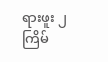ရားဖူး ၂ ကြိမ်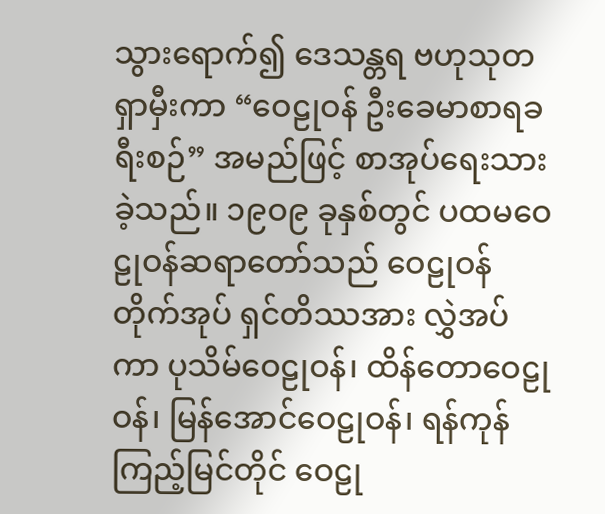သွားရောက်၍ ဒေသန္တရ ဗဟုသုတရှာမှီးကာ “ဝေဠုဝန် ဦးခေမာစာရခရီးစဉ်” အမည်ဖြင့် စာအုပ်ရေးသားခဲ့သည်။ ၁၉ဝ၉ ခုနှစ်တွင် ပထမဝေဠုဝန်ဆရာတော်သည် ဝေဠုဝန်တိုက်အုပ် ရှင်တိဿအား လွှဲအပ် ကာ ပုသိမ်ဝေဠုဝန်၊ ထိန်တောဝေဠုဝန်၊ မြန်အောင်ဝေဠုဝန်၊ ရန်ကုန် ကြည့်မြင်တိုင် ဝေဠု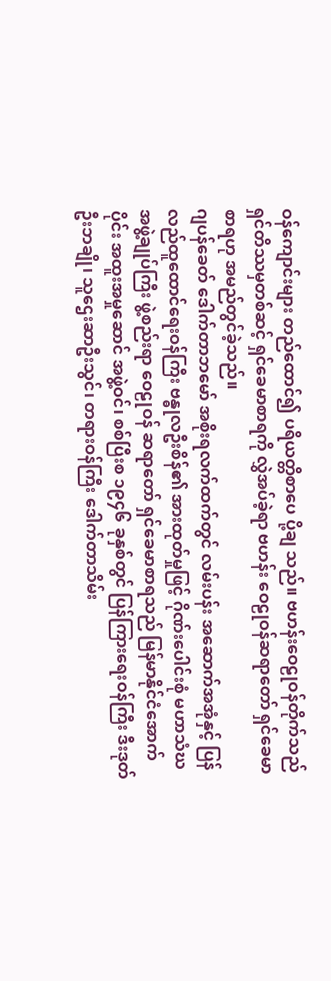ဝန်ကျောင်းများ တည်ထောင်၍ ပရိယတ္တိစာပေ ပို့ချ သည်။ ဗဟန်းဝေဠုဝန်တိုက်သည် ရှင်တိဿမှတစ်ဆင့် ရှင်ခေမာစာရကို လွှဲအပ်ခဲ့ရာ ဗဟန်း ဝေဠုဝန်ဆရာတော် ရှင်ခေမာစာရဟု အမည်တွင်ခဲ့သည်။
ဂျပန်ခေတ် ဒေါက်တာဘမော် အစိုးရလက်ထက်တွင် လမ်းပန်း အဆောက်အအုံနှင့် ပြန်လည်ထူထောင်ရေးဝန်ကြီး ဗန္ဓုလဦးစိန်၏ အားထုတ်မှုဖြင့် ဂိုဏ်းပေါင်းစုံ မဟာသံဃအဖွဲ့ချုပ်ကြီး ဖွဲ့စည်းရာ ဝေဠုဝန် ဆရာတော် ရှင်ခေမာစာရသည် မြန်မာနိုင်ငံအောက်ပိုင်း အထူးအမှုဆောင် အဖွဲ့ဝင်၊ စစ်ပြီးစ ၁၉၄၆ ခုနှစ်တွင် ပြန်ကြားရေးဝန်ကြီး ဒီးဒုတ်ဦးဘချို၊ သူဌေးဆာဦးသွင်၊ တရားဝန်ကြီး ဒေါက်တာသိမ်း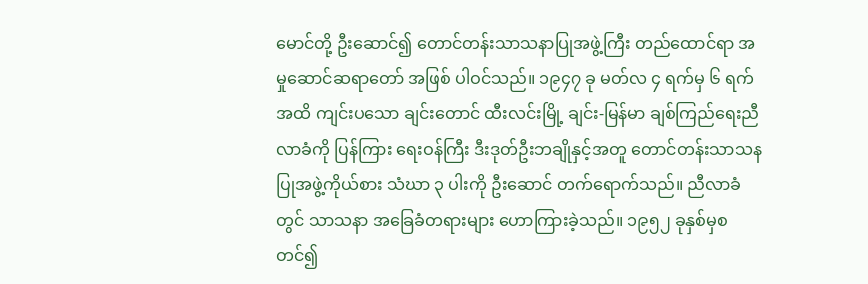မောင်တို့ ဦးဆောင်၍ တောင်တန်းသာသနာပြုအဖွဲ့ကြီး တည်ထောင်ရာ အမှုဆောင်ဆရာတော် အဖြစ် ပါဝင်သည်။ ၁၉၄၇ ခု မတ်လ ၄ ရက်မှ ၆ ရက်အထိ ကျင်းပသော ချင်းတောင် ထီးလင်းမြို့ ချင်း-မြန်မာ ချစ်ကြည်ရေးညီလာခံကို ပြန်ကြား ရေးဝန်ကြီး ဒီးဒုတ်ဦးဘချိုနှင့်အတူ တောင်တန်းသာသနပြုအဖွဲ့ကိုယ်စား သံဃာ ၃ ပါးကို ဦးဆောင် တက်ရောက်သည်။ ညီလာခံတွင် သာသနာ အခြေခံတရားများ ဟောကြားခဲ့သည်။ ၁၉၅၂ ခုနှစ်မှစတင်၍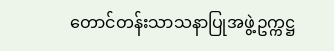တောင်တန်းသာသနာပြုအဖွဲ့ဥက္ကဋ္ဌ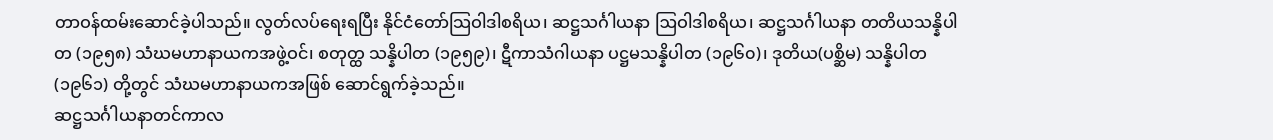တာဝန်ထမ်းဆောင်ခဲ့ပါသည်။ လွတ်လပ်ရေးရပြီး နိုင်ငံတော်သြဝါဒါစရိယ၊ ဆဋ္ဌသင်္ဂါယနာ ဩဝါဒါစရိယ၊ ဆဋ္ဌသင်္ဂါယနာ တတိယသန္နိပါတ (၁၉၅၈) သံဃမဟာနာယကအဖွဲ့ဝင်၊ စတုတ္ထ သန္နိပါတ (၁၉၅၉)၊ ဋီကာသံဂါယနာ ပဋ္ဌမသန္နိပါတ (၁၉၆၀)၊ ဒုတိယ(ပစ္ဆိမ) သန္နိပါတ (၁၉၆၁) တို့တွင် သံဃမဟာနာယကအဖြစ် ဆောင်ရွက်ခဲ့သည်။
ဆဋ္ဌသင်္ဂါယနာတင်ကာလ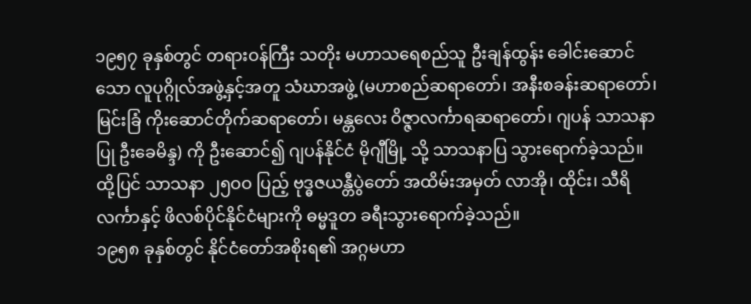၁၉၅၇ ခုနှစ်တွင် တရားဝန်ကြီး သတိုး မဟာသရေစည်သူ ဦးချန်ထွန်း ခေါင်းဆောင်သော လူပုဂ္ဂိုလ်အဖွဲ့နှင့်အတူ သံဃာအဖွဲ့ (မဟာစည်ဆရာတော်၊ အနီးစခန်းဆရာတော်၊ မြင်းခြံ ကိုးဆောင်တိုက်ဆရာတော်၊ မန္တလေး ဝိဇ္ဇာလင်္ကာရဆရာတော်၊ ဂျပန် သာသနာပြု ဦးခေမိန္ဒ) ကို ဦးဆောင်၍ ဂျပန်နိုင်ငံ မိုဂျီမြို့ သို့ သာသနာပြ သွားရောက်ခဲ့သည်။ ထို့ပြင် သာသနာ ၂၅ဝဝ ပြည့် ဗုဒ္ဓဇယန္တီပွဲတော် အထိမ်းအမှတ် လာအို၊ ထိုင်း၊ သီရိလင်္ကာနှင့် ဖိလစ်ပိုင်နိုင်ငံများကို ဓမ္မဒူတ ခရီးသွားရောက်ခဲ့သည်။
၁၉၅၈ ခုနှစ်တွင် နိုင်ငံတော်အစိုးရ၏ အဂ္ဂမဟာ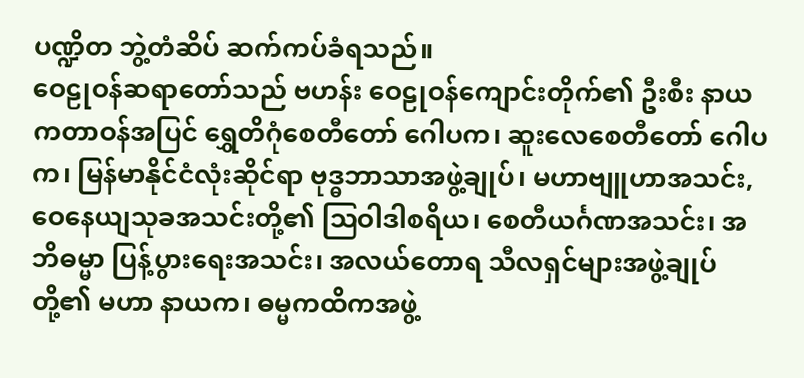ပဏ္ဍိတ ဘွဲ့တံဆိပ် ဆက်ကပ်ခံရသည်။
ဝေဠုဝန်ဆရာတော်သည် ဗဟန်း ဝေဠုဝန်ကျောင်းတိုက်၏ ဦးစီး နာယကတာဝန်အပြင် ရွှေတိဂုံစေတီတော် ဂေါပက၊ ဆူးလေစေတီတော် ဂေါပက၊ မြန်မာနိုင်ငံလုံးဆိုင်ရာ ဗုဒ္ဓဘာသာအဖွဲ့ချုပ်၊ မဟာဗျူဟာအသင်း, ဝေနေယျသုခအသင်းတို့၏ ဩဝါဒါစရိယ၊ စေတီယင်္ဂဏအသင်း၊ အဘိဓမ္မာ ပြန့်ပွားရေးအသင်း၊ အလယ်တောရ သီလရှင်များအဖွဲ့ချုပ်တို့၏ မဟာ နာယက၊ ဓမ္မကထိကအဖွဲ့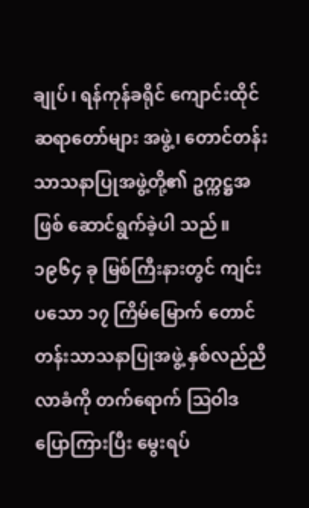ချုပ်၊ ရန်ကုန်ခရိုင် ကျောင်းထိုင်ဆရာတော်များ အဖွဲ့၊ တောင်တန်းသာသနာပြုအဖွဲ့တို့၏ ဥက္ကဋ္ဌအဖြစ် ဆောင်ရွက်ခဲ့ပါ သည်။ ၁၉၆၄ ခု မြစ်ကြီးနားတွင် ကျင်းပသော ၁၇ ကြိမ်မြောက် တောင်တန်းသာသနာပြုအဖွဲ့ နှစ်လည်ညီလာခံကို တက်ရောက် ဩဝါဒ ပြောကြားပြီး မွေးရပ်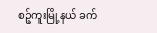စဉ့်ကူးမြို့နယ် ခက်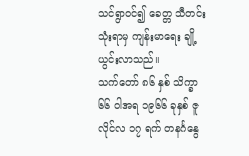သင်ရွာဝင်၍ ခေတ္တ သီတင်း သုံးရာမှ ကျန်းမာရေး ချို့ယွင်းလာသည်။
သက်တော် ၈၆ နှစ် သိက္ခာ ၆၆ ဝါအရ ၁၉၆၆ ခုနှစ် ဇူလိုင်လ ၁၇ ရက် တနင်္ဂနွေ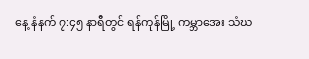နေ့ နံနက် ၇:၄၅ နာရီတွင် ရန်ကုန်မြို့ ကမ္ဘာအေး သံဃ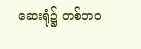ဆေးရုံ၌ တစ်ဘဝ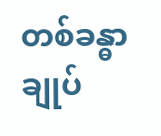တစ်ခန္ဓာ ချုပ်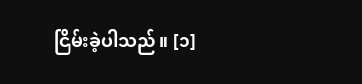ငြိမ်းခဲ့ပါသည်။ [၁]